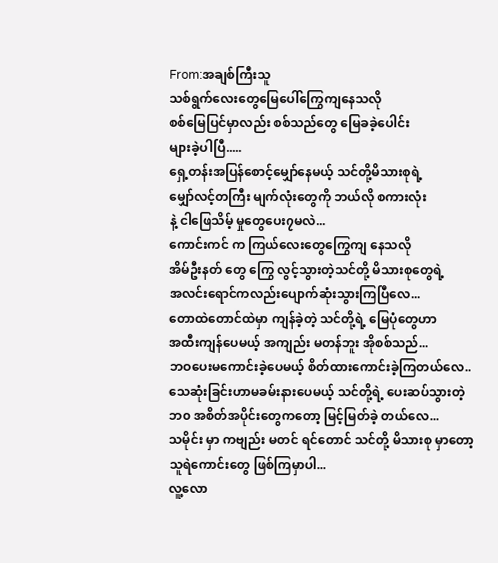From:အချစ်ကြီးသူ
သစ်ရွက်လေးတွေမြေပေါ်ကြွေကျနေသလို
စစ်မြေပြင်မှာလည်း စစ်သည်တွေ မြေခခဲ့ပေါင်း
များခဲ့ပါပြီ.....
ရှေ့တန်းအပြန်စောင့်မျှော်နေမယ့် သင်တို့မိသားစုရဲ့
မျှော်လင့်တကြီး မျက်လုံးတွေကို ဘယ်လို စကားလုံး
နဲ့ ငါဖြေသိမ့် မှုတွေပေး၇မလဲ...
ကောင်းကင် က ကြယ်လေးတွေကြွေကျ နေသလို
အိမ်ဦးနတ် တွေ ကြွေ လွင့်သွားတဲ့သင်တို့ မိသားစုတွေရဲ့
အလင်းရောင်ကလည်းပျောက်ဆုံးသွားကြပြီလေ...
တောထဲတောင်ထဲမှာ ကျန်ခဲ့တဲ့ သင်တို့ရဲ့ မြေပုံတွေဟာ
အထီးကျန်ပေမယ့် အကျည်း မတန်ဘူး အိုစစ်သည်...
ဘဝပေးမကောင်းခဲ့ပေမယ့် စိတ်ထားကောင်းခဲ့ကြတယ်လေ..
သေဆုံးခြင်းဟာမခမ်းနားပေမယ့် သင်တို့ရဲ့ ပေးဆပ်သွားတဲ့
ဘ၀ အစိတ်အပိုင်းတွေကတော့ မြင့်မြတ်ခဲ့ တယ်လေ...
သမိုင်း မှာ ကဗျည်း မတင် ရင်တောင် သင်တို့ မိသားစု မှာတော့
သူရဲကောင်းတွေ ဖြစ်ကြမှာပါ...
လူ့လော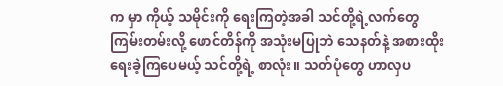က မှာ ကိုယ့် သမိုင်းကို ရေးကြတဲ့အခါ သင်တို့ရဲ့လက်တွေ
ကြမ်းတမ်းလို့ ဖောင်တိန်ကို အသုံးမပြုဘဲ သေနတ်နဲ့ အစားထိုး
ရေးခဲ့ကြပေမယ့် သင်တို့ရဲ့ စာလုံး။ သတ်ပုံတွေ ဟာလှပ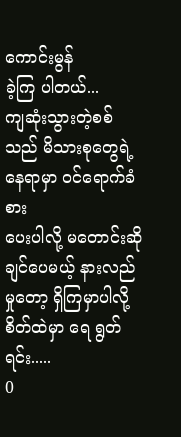ကောင်းမွန်
ခဲ့ကြ ပါတယ်...
ကျဆုံးသွားတဲ့စစ်သည် မိသားစုတွေရဲ့ နေရာမှာ ဝင်ရောက်ခံစား
ပေးပါလို့ မတောင်းဆိုချင်ပေမယ့် နားလည် မှုတော့ ရှိကြမှာပါလို့
စိတ်ထဲမှာ ရေ ရွတ်ရင်း.....
0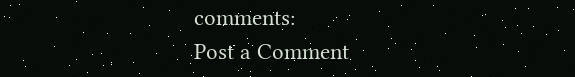comments:
Post a Comment